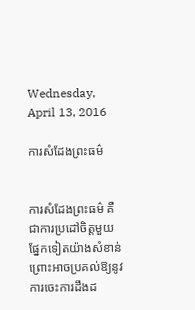Wednesday, April 13, 2016

ការសំដែងព្រះធម៌


ការសំដែងព្រះធម៌ គឺជាការប្រដៅចិត្តមួយផ្នែកទៀតយ៉ាងសំខាន់ ព្រោះអាចប្រគល់ឱ្យនូវការចេះការដឹងដ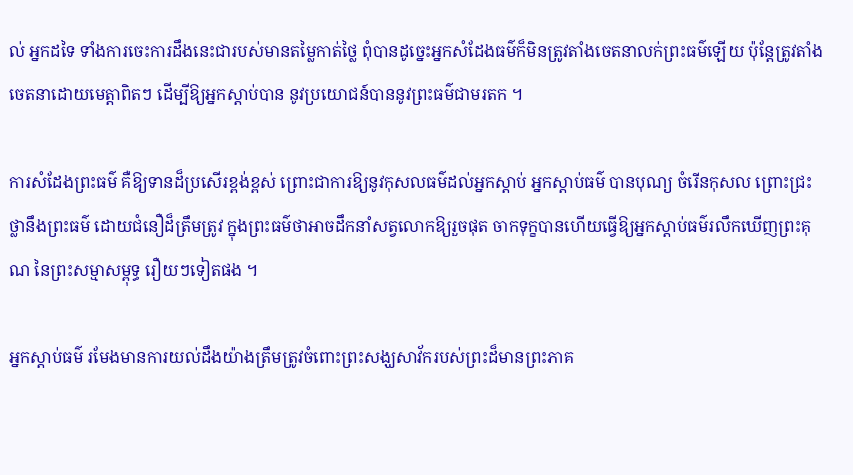ល់ អ្នកដទៃ ទាំងការចេះការដឹងនេះជារបស់មានតម្លៃកាត់ថ្លៃ ពុំបានដូច្នេះអ្នកសំដែងធម៌ក៏មិនត្រូវតាំងចេតនាលក់ព្រះធម៌ឡើយ ប៉ុន្តែត្រូវតាំងចេតនាដោយមេត្តាពិតៗ ដើម្បីឱ្យអ្នកស្តាប់បាន នូវប្រយោជន៍បាននូវព្រះធម៌ជាមរតក ។

ការសំដែងព្រះធម៌ គឺឱ្យទានដ៏ប្រសើរខ្ពង់ខ្ពស់ ព្រោះជាការឱ្យនូវកុសលធម៌ដល់អ្នកស្តាប់ អ្នកស្តាប់ធម៌ បានបុណ្យ ចំរើនកុសល ព្រោះជ្រះថ្លានឹងព្រះធម៌ ដោយជំនឿដ៏ត្រឹមត្រូវ ក្នុងព្រះធម៌ថាអាចដឹកនាំសត្វលោកឱ្យរួចផុត ចាកទុក្ខបានហើយធ្វើឱ្យអ្នកស្តាប់ធម៌រលឹកឃើញព្រះគុណ នៃព្រះសម្មាសម្ពុទ្ធ រឿយៗទៀតផង ។

អ្នកស្តាប់ធម៌ រមែងមានការយល់ដឹងយ៉ាងត្រឹមត្រូវចំពោះព្រះសង្ឃសាវ័ករបស់ព្រះដ៏មានព្រះភាគ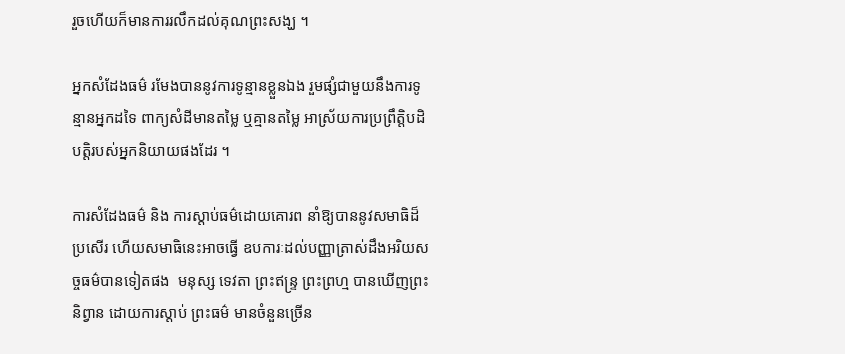រួចហើយក៏មានការរលឹកដល់គុណព្រះសង្ឃ ។

អ្នកសំដែងធម៌ រមែងបាននូវការទូន្មានខ្លួនឯង រួមផ្សំជាមួយនឹងការទូន្មានអ្នកដទៃ ពាក្យសំដីមានតម្លៃ ឬគ្មានតម្លៃ អាស្រ័យការប្រព្រឹត្តិបដិបត្តិរបស់អ្នកនិយាយផងដែរ ។

ការសំដែងធម៌ និង ការស្តាប់ធម៌ដោយគោរព នាំឱ្យបាននូវសមាធិដ៏ប្រសើរ ហើយសមាធិនេះអាចធ្វើ ឧបការៈដល់បញ្ញាត្រាស់ដឹងអរិយសច្ចធម៌បានទៀតផង  មនុស្ស ទេវតា ព្រះឥន្ទ្រ ព្រះព្រហ្ម បានឃើញព្រះនិព្វាន ដោយការស្តាប់ ព្រះធម៌ មានចំនួនច្រើន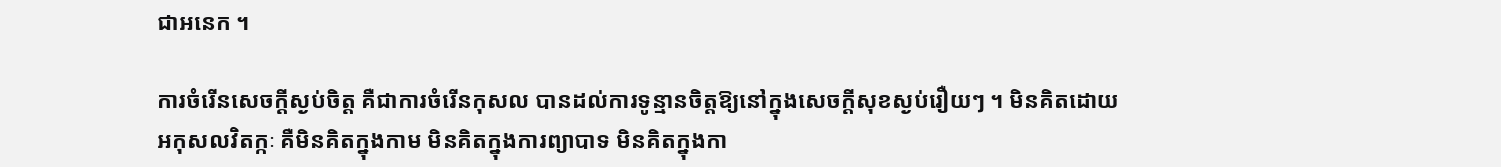ជាអនេក ។

ការចំរើនសេចក្តីស្ងប់ចិត្ត គឺជាការចំរើនកុសល បានដល់ការទូន្មានចិត្តឱ្យនៅក្នុងសេចក្តីសុខស្ងប់រឿយៗ ។ មិនគិតដោយអកុសលវិតក្កៈ គឺមិនគិតក្នុងកាម មិនគិតក្នុងការព្យាបាទ មិនគិតក្នុងកា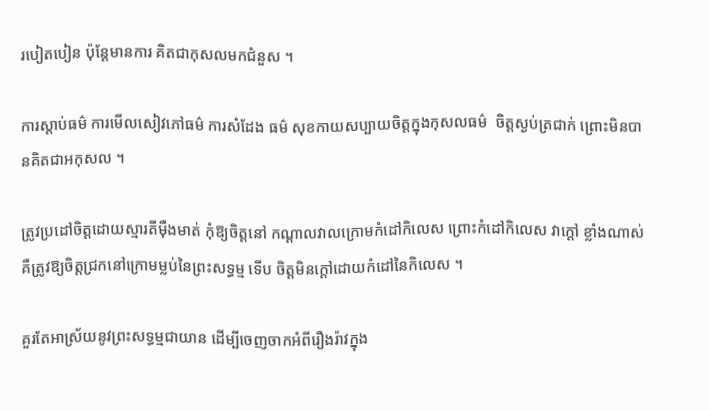របៀតបៀន ប៉ុន្តែមានការ គិតជាកុសលមកជំនួស ។

ការស្តាប់ធម៌ ការមើលសៀវភៅធម៌ ការសំដែង ធម៌ សុខកាយសប្បាយចិត្តក្នុងកុសលធម៌  ចិត្តស្ងប់ត្រជាក់ ព្រោះមិនបានគិតជាអកុសល ។

ត្រូវប្រដៅចិត្តដោយស្មារតីម៉ឺងមាត់ កុំឱ្យចិត្តនៅ កណ្តាលវាលក្រោមកំដៅកិលេស ព្រោះកំដៅកិលេស វាក្តៅ ខ្លាំងណាស់ គឺត្រូវឱ្យចិត្តជ្រកនៅក្រោមម្លប់នៃព្រះសទ្ធម្ម ទើប ចិត្តមិនក្តៅដោយកំដៅនៃកិលេស ។

គួរតែអាស្រ័យនូវព្រះសទ្ធម្មជាយាន ដើម្បីចេញចាកអំពីរឿងរ៉ាវក្នុង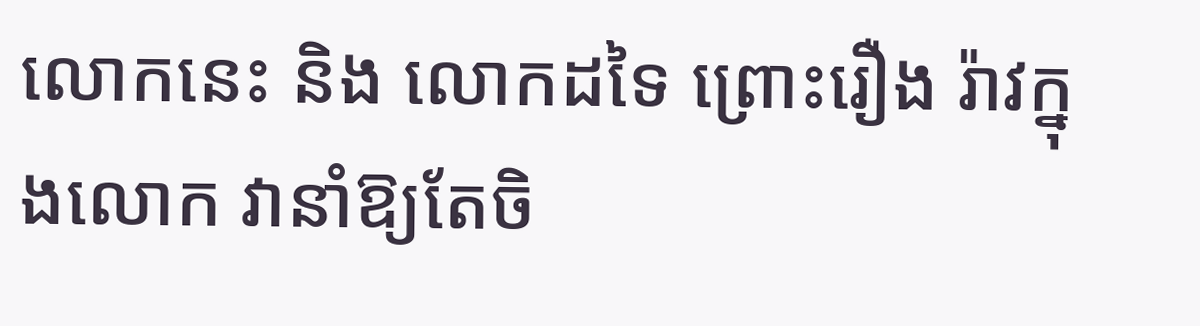លោកនេះ និង លោកដទៃ ព្រោះរឿង រ៉ាវក្នុងលោក វានាំឱ្យតែចិ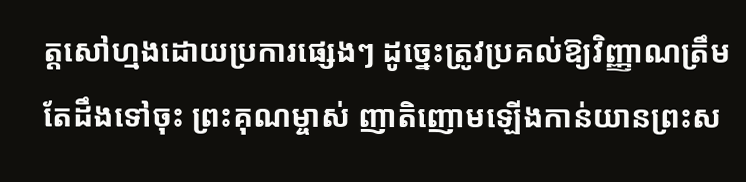ត្តសៅហ្មងដោយប្រការផ្សេងៗ ដូច្នេះត្រូវប្រគល់ឱ្យវិញ្ញាណត្រឹមតែដឹងទៅចុះ ព្រះគុណម្ចាស់ ញាតិញោមឡើងកាន់យានព្រះស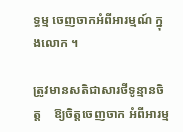ទ្ធម្ម ចេញចាកអំពីអារម្មណ៍ ក្នុងលោក ។

ត្រូវមានសតិជាសារថីទូន្មានចិត្ត    ឱ្យចិត្តចេញចាក អំពីអារម្ម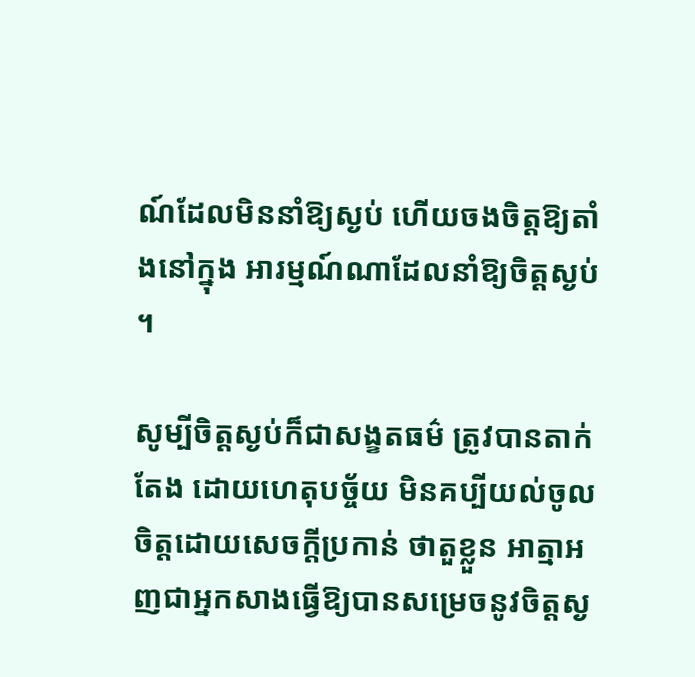ណ៍ដែលមិននាំឱ្យស្ងប់ ហើយចងចិត្តឱ្យតាំងនៅក្នុង អារម្មណ៍ណាដែលនាំឱ្យចិត្តស្ងប់ ។

សូម្បីចិត្តស្ងប់ក៏ជាសង្ខតធម៌ ត្រូវបានតាក់តែង ដោយហេតុបច្ច័យ មិនគប្បីយល់ចូលចិត្តដោយសេចក្តីប្រកាន់ ថាតួខ្លួន អាត្មាអញជាអ្នកសាងធ្វើឱ្យបានសម្រេចនូវចិត្តស្ង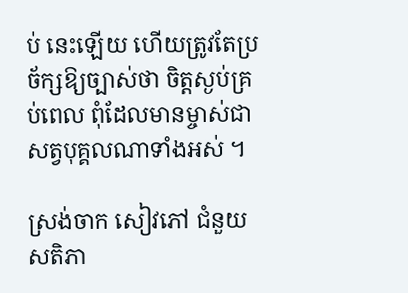ប់ នេះឡើយ ហើយត្រូវតែប្រច័ក្សឱ្យច្បាស់ថា ចិត្តស្ងប់គ្រប់ពេល ពុំដែលមានម្ចាស់ជាសត្វបុគ្គលណាទាំងអស់ ។

ស្រង់ចាក សៀវភៅ ជំនួយសតិភា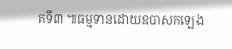គទី៣ ៕ធម្មទានដោយឧបាសកឡេង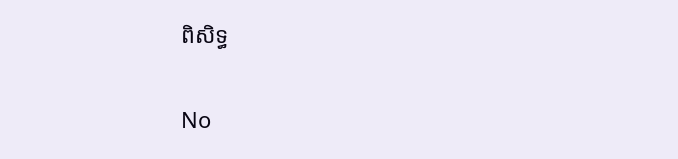ពិសិទ្ធ

No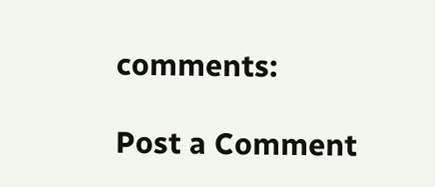comments:

Post a Comment